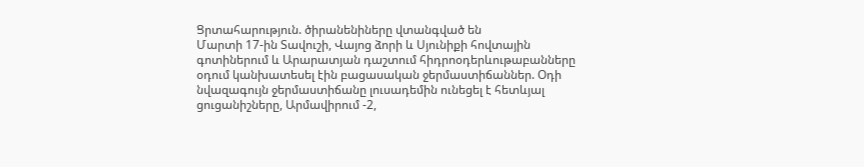Ցրտահարություն. ծիրանենիները վտանգված են
Մարտի 17-ին Տավուշի, Վայոց ձորի և Սյունիքի հովտային գոտիներում և Արարատյան դաշտում հիդրոօդերևութաբանները օդում կանխատեսել էին բացասական ջերմաստիճաններ. Օդի նվազագույն ջերմաստիճանը լուսադեմին ունեցել է հետևյալ ցուցանիշները, Արմավիրում -2,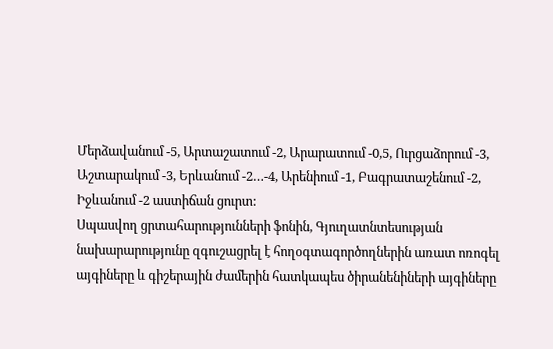Մերձավանում -5, Արտաշատում -2, Արարատում -0,5, Ուրցաձորում -3, Աշտարակում -3, Երևանում -2…-4, Արենիում -1, Բագրատաշենում -2, Իջևանում -2 աստիճան ցուրտ:
Սպասվող ցրտահարությունների ֆոնին, Գյուղատնտեսության նախարարությունը զգուշացրել է հողօգտագործողներին առատ ոռոգել այգիները և գիշերային ժամերին հատկապես ծիրանենիների այգիները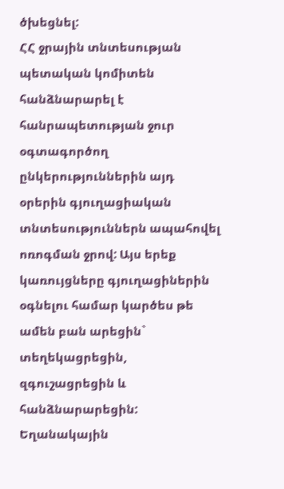ծխեցնել:
ՀՀ ջրային տնտեսության պետական կոմիտեն հանձնարարել է հանրապետության ջուր օգտագործող ընկերություններին այդ օրերին գյուղացիական տնտեսություններն ապահովել ոռոգման ջրով: Այս երեք կառույցները գյուղացիներին օգնելու համար կարծես թե ամեն բան արեցին` տեղեկացրեցին, զգուշացրեցին և հանձնարարեցին:
Եղանակային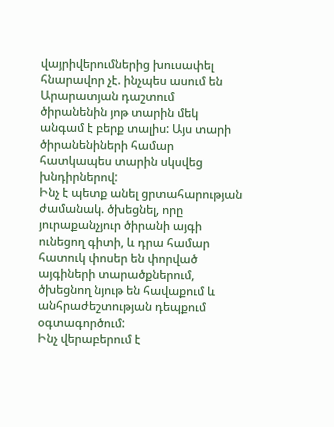վայրիվերումներից խուսափել հնարավոր չէ. ինչպես ասում են Արարատյան դաշտում ծիրանենին յոթ տարին մեկ անգամ է բերք տալիս: Այս տարի ծիրանենիների համար հատկապես տարին սկսվեց խնդիրներով:
Ինչ է պետք անել ցրտահարության ժամանակ. ծխեցնել, որը յուրաքանչյուր ծիրանի այգի ունեցող գիտի, և դրա համար հատուկ փոսեր են փորված այգիների տարածքներում, ծխեցնող նյութ են հավաքում և անհրաժեշտության դեպքում օգտագործում:
Ինչ վերաբերում է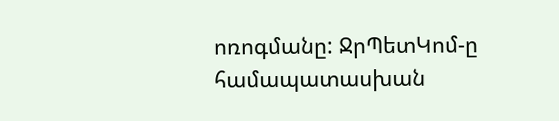ոռոգմանը: ՋրՊետԿոմ-ը համապատասխան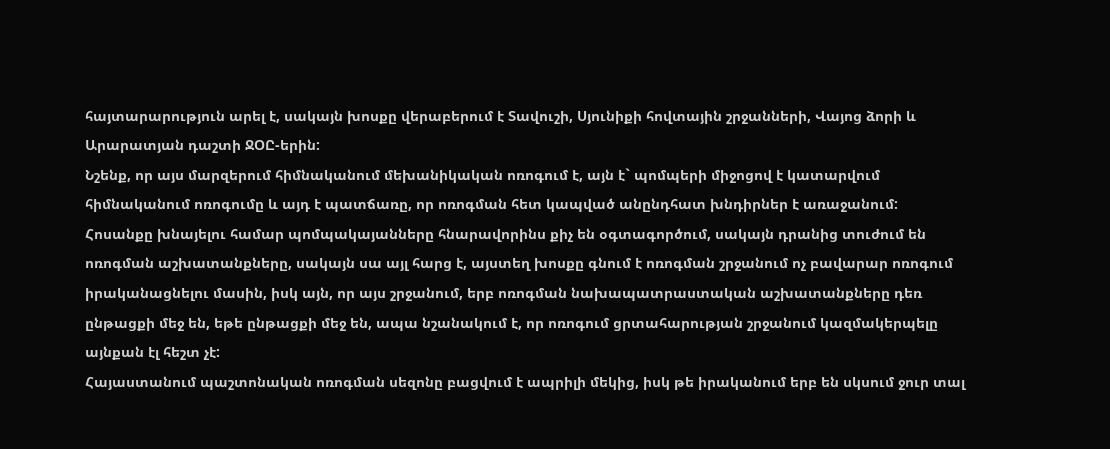հայտարարություն արել է, սակայն խոսքը վերաբերում է Տավուշի, Սյունիքի հովտային շրջանների, Վայոց ձորի և Արարատյան դաշտի ՋՕԸ-երին:
Նշենք, որ այս մարզերում հիմնականում մեխանիկական ոռոգում է, այն է` պոմպերի միջոցով է կատարվում հիմնականում ոռոգումը և այդ է պատճառը, որ ոռոգման հետ կապված անընդհատ խնդիրներ է առաջանում:
Հոսանքը խնայելու համար պոմպակայանները հնարավորինս քիչ են օգտագործում, սակայն դրանից տուժում են ոռոգման աշխատանքները, սակայն սա այլ հարց է, այստեղ խոսքը գնում է ոռոգման շրջանում ոչ բավարար ոռոգում իրականացնելու մասին, իսկ այն, որ այս շրջանում, երբ ոռոգման նախապատրաստական աշխատանքները դեռ ընթացքի մեջ են, եթե ընթացքի մեջ են, ապա նշանակում է, որ ոռոգում ցրտահարության շրջանում կազմակերպելը այնքան էլ հեշտ չէ:
Հայաստանում պաշտոնական ոռոգման սեզոնը բացվում է ապրիլի մեկից, իսկ թե իրականում երբ են սկսում ջուր տալ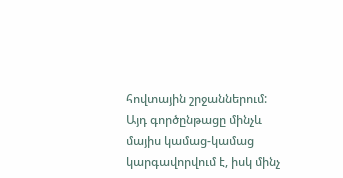հովտային շրջաններում: Այդ գործընթացը մինչև մայիս կամաց-կամաց կարգավորվում է, իսկ մինչ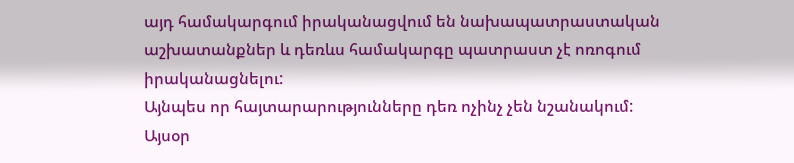այդ համակարգում իրականացվում են նախապատրաստական աշխատանքներ և դեռևս համակարգը պատրաստ չէ ոռոգում իրականացնելու:
Այնպես որ հայտարարությունները դեռ ոչինչ չեն նշանակում:
Այսօր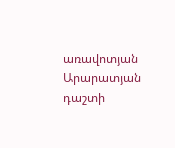առավոտյան Արարատյան դաշտի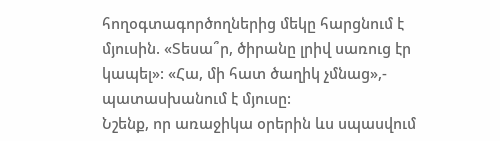հողօգտագործողներից մեկը հարցնում է մյուսին. «Տեսա՞ր, ծիրանը լրիվ սառուց էր կապել»: «Հա, մի հատ ծաղիկ չմնաց»,- պատասխանում է մյուսը:
Նշենք, որ առաջիկա օրերին ևս սպասվում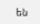են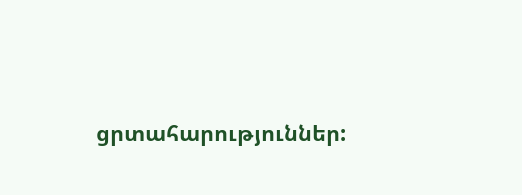ցրտահարություններ: